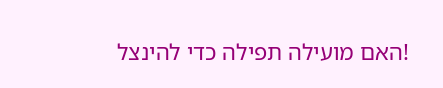!האם מועילה תפילה כדי להינצל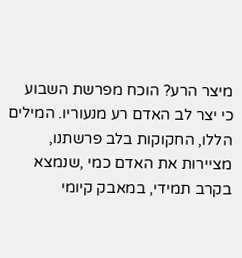מיצר הרע? הוכח מפרשת השבוע
כי יצר לב האדם רע מנעוריו. המילים הללו, החקוקות בלב פרשתנו, מציירות את האדם כמי ,שנמצא בקרב תמידי, במאבק קיומי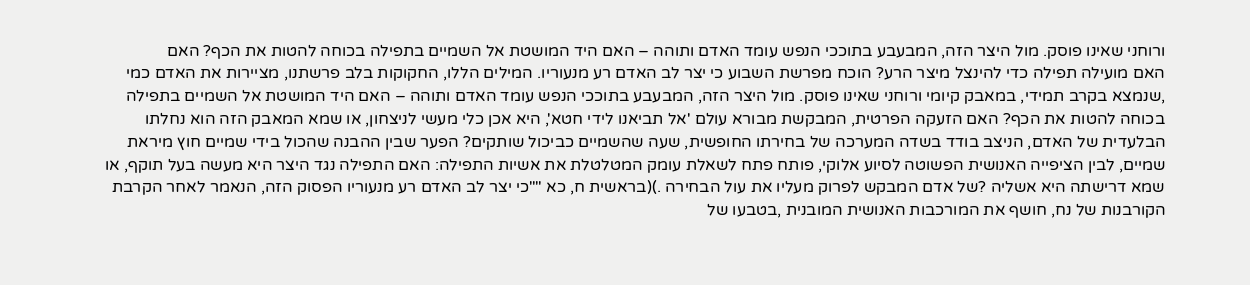ורוחני שאינו פוסק. מול היצר הזה, המבעבע בתוככי הנפש עומד האדם ותוהה – האם היד המושטת אל השמיים בתפילה בכוחה להטות את הכף? האם
האם מועילה תפילה כדי להינצל מיצר הרע? הוכח מפרשת השבוע כי יצר לב האדם רע מנעוריו. המילים הללו, החקוקות בלב פרשתנו, מציירות את האדם כמי ,שנמצא בקרב תמידי, במאבק קיומי ורוחני שאינו פוסק. מול היצר הזה, המבעבע בתוככי הנפש עומד האדם ותוהה – האם היד המושטת אל השמיים בתפילה בכוחה להטות את הכף? האם הזעקה הפרטית, המבקשת מבורא עולם 'אל תביאנו לידי חטא', היא אכן כלי מעשי לניצחון, או שמא המאבק הזה הוא נחלתו הבלעדית של האדם, הניצב בודד בשדה המערכה של בחירתו החופשית, שעה שהשמיים כביכול שותקים? הפער שבין ההבנה שהכול בידי שמיים חוץ מיראת שמיים, לבין הציפייה האנושית הפשוטה לסיוע אלוקי, פותח פתח לשאלת עומק המטלטלת את אשיות התפילה: האם התפילה נגד היצר היא מעשה בעל תוקף, או שמא דרישתה היא אשליה ?של אדם המבקש לפרוק מעליו את עול הבחירה .)(בראשית ח, כא ""כי יצר לב האדם רע מנעוריו הפסוק הזה, הנאמר לאחר הקרבת הקורבנות של נח, חושף את המורכבות האנושית המובנית ,בטבעו של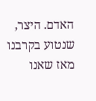האדם. היצר, שנטוע בקרבנו מאז שאנו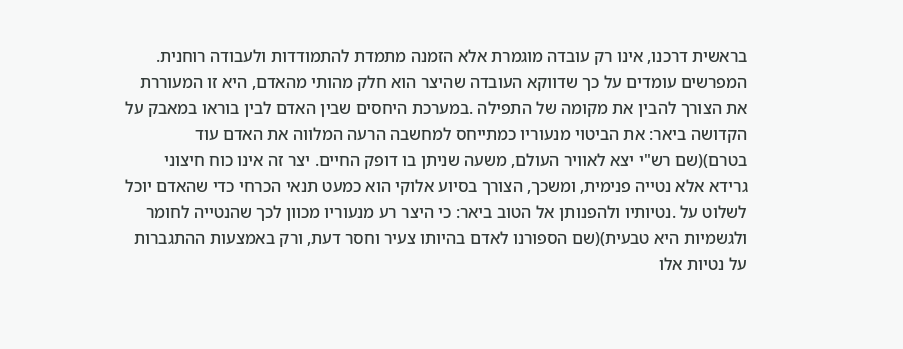בראשית דרכנו, אינו רק עובדה מוגמרת אלא הזמנה מתמדת להתמודדות ולעבודה רוחנית. המפרשים עומדים על כך שדווקא העובדה שהיצר הוא חלק מהותי מהאדם, היא זו המעוררת את הצורך להבין את מקומה של התפילה .במערכת היחסים שבין האדם לבין בוראו במאבק על הקדושה ביאר: את הביטוי מנעוריו כמתייחס למחשבה הרעה המלווה את האדם עוד בטרם)(שם רש"י יצא לאוויר העולם, משעה שניתן בו דופק החיים. יצר זה אינו כוח חיצוני גרידא אלא נטייה פנימית, ומשכך, הצורך בסיוע אלוקי הוא כמעט תנאי הכרחי כדי שהאדם יוכל לשלוט על .נטיותיו ולהפנותן אל הטוב ביאר: כי היצר רע מנעוריו מכוון לכך שהנטייה לחומר ולגשמיות היא טבעית)(שם הספורנו לאדם בהיותו צעיר וחסר דעת, ורק באמצעות ההתגברות על נטיות אלו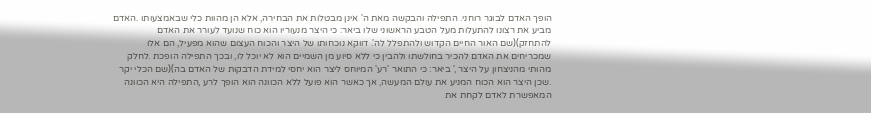הופך האדם לבוגר רוחני. התפילה והבקשה מאת ה' אינן מבטלות את הבחירה, אלא הן מהוות כלי שבאמצעותו .האדם מביע את רצונו להתעלות מעל הטבע הראשוני שלו ביאר: כי היצר מנעוריו הוא כוח שנועד לעורר את האדם להתחזק)(שם האור החיים הקדוש ולהתפלל לה'. דווקא נוכחותו של היצר והכוח העצום שהוא מפעיל, הם אלו שמכריחים את האדם להכיר בחולשתו ולהבין כי ללא סיוע מן השמיים הוא לא יוכל לו, ובכך התפילה הופכת .לחלק מהותי מהניצחון על היצר ,' ביאר: כי התואר 'רע' המיוחס ליצר הוא יחסי למידת הדבקות של האדם בה)(שם הכלי יקר .שכן היצר הוא הכוח המניע את עולם המעשה, אך כאשר הוא פועל ללא הכוונה הוא הופך לרע ,התפילה היא הכוונה המאפשרת לאדם לקחת את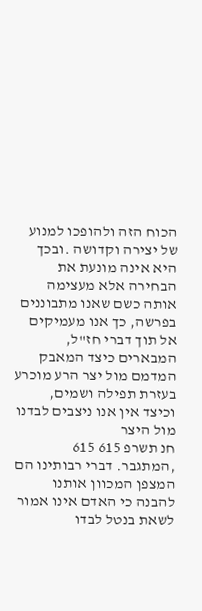הכוח הזה ולהופכו למנוע של יצירה וקדושה .ובכך היא אינה מונעת את הבחירה אלא מעצימה אותה כשם שאנו מתבוננים בפרשה, כך אנו מעמיקים אל תוך דברי חז"ל, המבארים כיצד המאבק המדמם מול יצר הרע מוכרע בעזרת תפילה ושמים, וכיצד אין אנו ניצבים לבדנו מול היצר
חנ תשרפ 615 615 ,המתגבר. דברי רבותינו הם המצפן המכוון אותנו להבנה כי האדם אינו אמור לשאת בנטל לבדו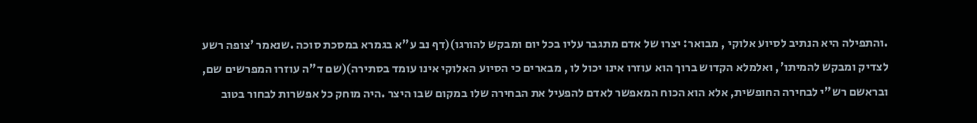.והתפילה היא הנתיב לסיוע אלוקי , מבואר: יצרו של אדם מתגבר עליו בכל יום ומבקש להורגו)(דף נב ע"א בגמרא במסכת סוכה .שנאמר 'צופה רשע לצדיק ומבקש להמיתו', ואלמלא הקדוש ברוך הוא עוזרו אינו יכול לו , מבארים כי הסיוע האלוקי אינו עומד בסתירה)(שם ד"ה עוזרו המפרשים שם, ובראשם רש"י לבחירה החופשית, אלא הוא הכוח המאפשר לאדם להפעיל את הבחירה שלו במקום שבו היצר .היה מוחק כל אפשרות לבחור בטוב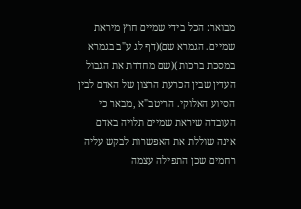מבואר: הכל בידי שמיים חוץ מיראת שמיים. הגמרא שם)(דף לג ע"ב בגמרא במסכת ברכות )(שם מחדדת את הגבול העדין שבין הכרעת הרצון של האדם לבין הסיוע האלוקי. הריטב"א ,מבאר כי העובדה שיראת שמיים תלויה באדם אינה שוללת את האפשרות לבקש עליה רחמים שכן התפילה עצמה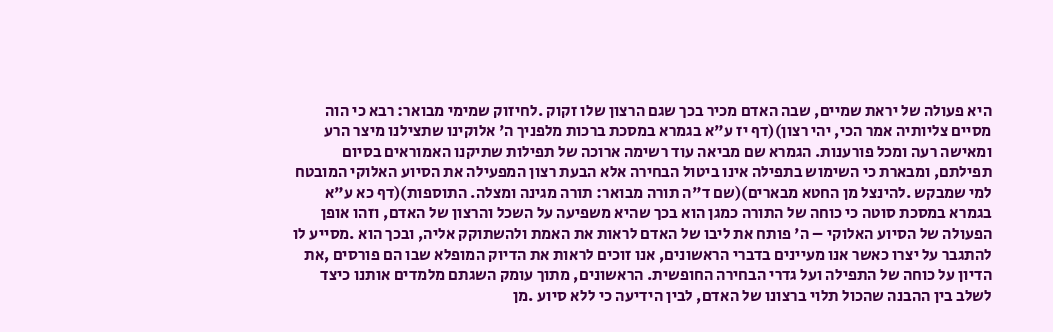היא פעולה של יראת שמיים, שבה האדם מכיר בכך שגם הרצון שלו זקוק .לחיזוק שמימי מבואר: רבא כי הוה מסיים צליותיה אמר הכי, יהי רצון)(דף יז ע"א בגמרא במסכת ברכות מלפניך ה' אלוקינו שתצילנו מיצר הרע ומאישה רעה ומכל פורענות. הגמרא שם מביאה עוד רשימה ארוכה של תפילות שתיקנו האמוראים בסיום תפילתם, ומבארת כי השימוש בתפילה אינו ביטול הבחירה אלא הבעת רצון המפעילה את הסיוע האלוקי המובטח למי שמבקש .להינצל מן החטא מבארים)(שם ד"ה תורה מבואר: תורה מגינה ומצלה. התוספות)(דף כא ע"א בגמרא במסכת סוטה כי כוחה של התורה כמגן הוא בכך שהיא משפיעה על השכל והרצון של האדם, וזהו אופן הפעולה של הסיוע האלוקי – ה' פותח את ליבו של האדם לראות את האמת ולהשתוקק אליה, ובכך הוא .מסייע לו להתגבר על יצרו כאשר אנו מעיינים בדברי הראשונים, אנו זוכים לראות את הדיוק המופלא שבו הם פורסים ,את הדיון על כוחה של התפילה ועל גדרי הבחירה החופשית. הראשונים, מתוך עומק השגתם מלמדים אותנו כיצד לשלב בין ההבנה שהכול תלוי ברצונו של האדם, לבין הידיעה כי ללא סיוע .מן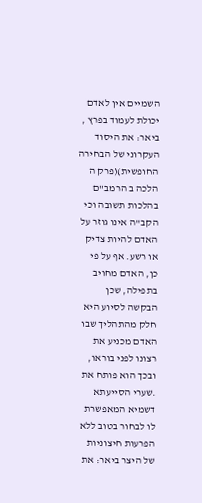השמיים אין לאדם יכולת לעמוד בפרץ , ביאר: את היסוד העקרוני של הבחירה החופשית)(פרק ה הלכה ב הרמב"ם בהלכות תשובה וכי הקב"ה אינו גוזר על האדם להיות צדיק או רשע. אף על פי כן, האדם מחויב בתפילה, שכן הבקשה לסיוע היא חלק מהתהליך שבו האדם מכניע את רצונו לפני בוראו, ובכך הוא פותח את .שערי הסייעתא דשמיא המאפשרת לו לבחור בטוב ללא הפרעות חיצוניות של היצר ביאר: את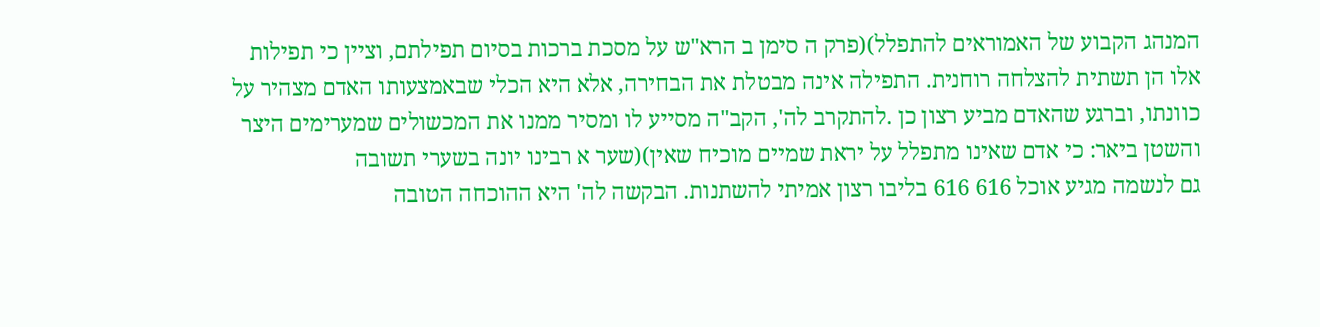המנהג הקבוע של האמוראים להתפלל)(פרק ה סימן ב הרא"ש על מסכת ברכות בסיום תפילתם, וציין כי תפילות אלו הן תשתית להצלחה רוחנית. התפילה אינה מבטלת את הבחירה, אלא היא הכלי שבאמצעותו האדם מצהיר על כוונתו, וברגע שהאדם מביע רצון כן .להתקרב לה', הקב"ה מסייע לו ומסיר ממנו את המכשולים שמערימים היצר והשטן ביאר: כי אדם שאינו מתפלל על יראת שמיים מוכיח שאין)(שער א רבינו יונה בשערי תשובה
גם לנשמה מגיע אוכל 616 616 בליבו רצון אמיתי להשתנות. הבקשה לה' היא ההוכחה הטובה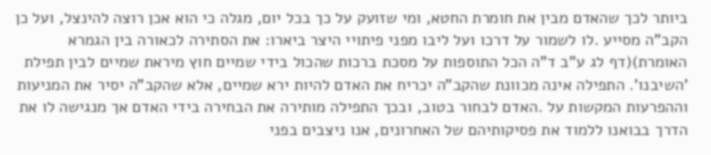ביותר לכך שהאדם מבין את חומרת החטא, ומי שזועק על כך בכל יום, מגלה כי הוא אכן רוצה להינצל, ועל כן הקב"ה מסייע .לו לשמור על דרכו ועל ליבו מפני פיתויי היצר ביארו: את הסתירה לכאורה בין הגמרא האומרת)(דף לג ע"ב ד"ה הכל התוספות על מסכת ברכות שהכול בידי שמיים חוץ מיראת שמיים לבין תפילת 'השיבנו'. התפילה אינה מכוונת שהקב"ה יכריח את האדם להיות ירא שמיים, אלא שהקב"ה יסיר את המניעות וההפרעות המקשות על .האדם לבחור בטוב, ובכך התפילה מותירה את הבחירה בידי האדם אך מנגישה לו את הדרך בבואנו ללמוד את פסיקותיהם של האחרונים, אנו ניצבים בפני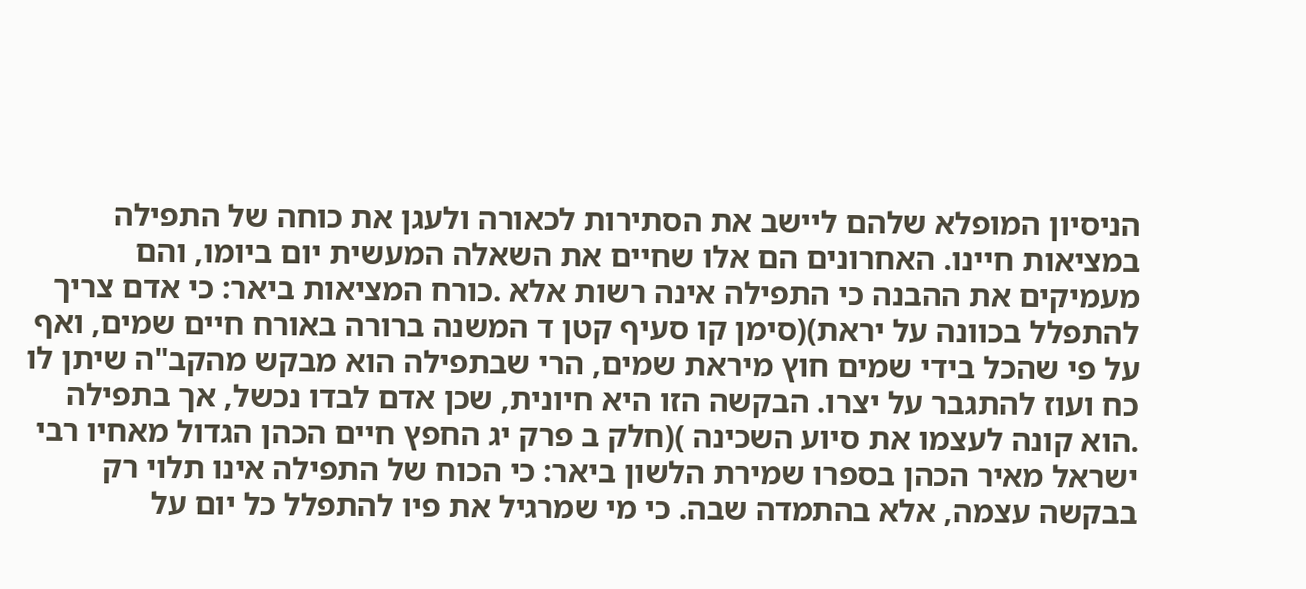הניסיון המופלא שלהם ליישב את הסתירות לכאורה ולעגן את כוחה של התפילה במציאות חיינו. האחרונים הם אלו שחיים את השאלה המעשית יום ביומו, והם מעמיקים את ההבנה כי התפילה אינה רשות אלא .כורח המציאות ביאר: כי אדם צריך להתפלל בכוונה על יראת)(סימן קו סעיף קטן ד המשנה ברורה באורח חיים שמים, ואף על פי שהכל בידי שמים חוץ מיראת שמים, הרי שבתפילה הוא מבקש מהקב"ה שיתן לו כח ועוז להתגבר על יצרו. הבקשה הזו היא חיונית, שכן אדם לבדו נכשל, אך בתפילה .הוא קונה לעצמו את סיוע השכינה )(חלק ב פרק יג החפץ חיים הכהן הגדול מאחיו רבי ישראל מאיר הכהן בספרו שמירת הלשון ביאר: כי הכוח של התפילה אינו תלוי רק בבקשה עצמה, אלא בהתמדה שבה. כי מי שמרגיל את פיו להתפלל כל יום על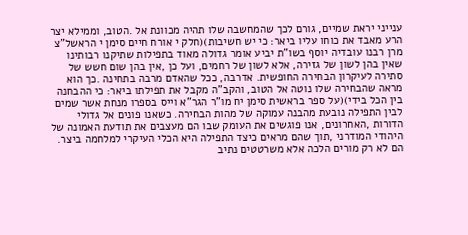ענייני יראת שמיים, גורם לכך שהמחשבה שלו תהיה מכוונת אל .הטוב, וממילא יצר הרע מאבד את כוחו עליו ביאר: כי יש חשיבות)(חלק י אורח חיים סימן י הראשל"צ מרן רבנו עובדיה יוסף בשו"ת יביע אומר גדולה מאוד בתפילות שתיקנו רבותינו שאין בהן לשון של גזירה, אלא לשון של רחמים, ועל כן ,אין בהן שום חשש של סתירה לעיקרון הבחירה החופשית. אדרבה, ככל שהאדם מרבה בתחינה .כך הוא מראה שהבחירה שלו נוטה אל הטוב, והקב"ה מקבל את תפילתו ביאר: כי ההבחנה בין הכל בידי)(על ספר בראשית סימן יח מו"ר הגר"א וייס בספרו מנחת אשר שמים לבין התפילה נובעת מהבנה עמוקה של מהות הבחירה. כשאנו פונים אל גדולי הדורות ,האחרונים, אנו פוגשים את העומק שבו הם מעצבים את תודעת האמונה של היהודי המודרני ,תוך שהם מראים כיצד התפילה היא הכלי העיקרי למלחמה ביצר. הם לא רק מורים הלכה אלא משרטטים נתיב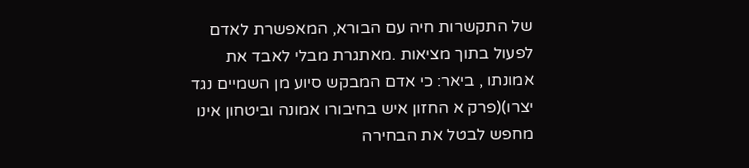של התקשרות חיה עם הבורא, המאפשרת לאדם לפעול בתוך מציאות .מאתגרת מבלי לאבד את אמונתו , ביאר: כי אדם המבקש סיוע מן השמיים נגד יצרו)(פרק א החזון איש בחיבורו אמונה וביטחון אינו מחפש לבטל את הבחירה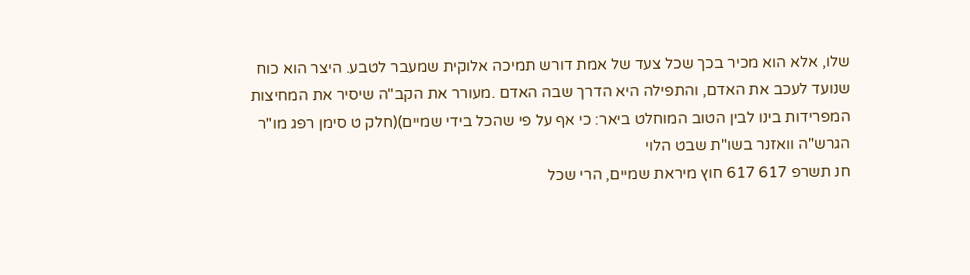שלו, אלא הוא מכיר בכך שכל צעד של אמת דורש תמיכה אלוקית שמעבר לטבע. היצר הוא כוח שנועד לעכב את האדם, והתפילה היא הדרך שבה האדם .מעורר את הקב"ה שיסיר את המחיצות המפרידות בינו לבין הטוב המוחלט ביאר: כי אף על פי שהכל בידי שמיים)(חלק ט סימן רפג מו"ר הגרש"ה וואזנר בשו"ת שבט הלוי
חנ תשרפ 617 617 חוץ מיראת שמיים, הרי שכל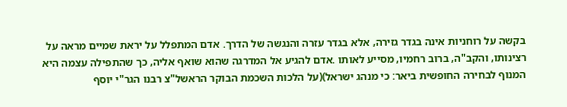בקשה על רוחניות אינה בגדר גזירה, אלא בגדר עזרה והנגשה של הדרך. אדם המתפלל על יראת שמיים מראה על רצינותו, והקב"ה, ברוב רחמיו, מסייע לאותו .אדם להגיע אל המדרגה שהוא שואף אליה, כך שהתפילה עצמה היא המנוף לבחירה החופשית ביאר: כי מנהג ישראל)(על הלכות השכמת הבוקר הראשל"צ רבנו הגר"י יוסף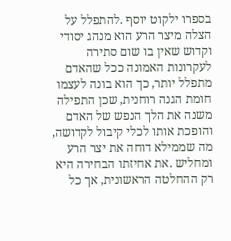בספרו ילקוט יוסף .להתפלל על הצלה מיצר הרע הוא מנהג יסודי וקדוש שאין בו שום סתירה לעקרונות האמונה ככל שהאדם מתפלל יותר, כך הוא בונה לעצמו חומת הגנה רוחנית, שכן התפילה משנה את הלך הנפש של האדם והופכת אותו לכלי קיבול לקדושה, מה שממילא דוחה את יצר הרע ומחליש .את אחיזתו הבחירה היא רק ההחלטה הראשונית, אך כל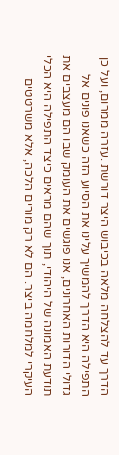הדרך עד להצלחה מלאה בכיבוש היצר דורשת .עזרה ממרום, ועל כן התפילה היא הדרך להמשיך עלינו את הסיוע הזה כשאנו פונים אל גדולי הדורות האחרונים, אנו פוגשים את העומק שבו הם מעצבים את תודעת האמונה של היהודי, תוך שהם מראים כיצד התפילה היא הכלי העיקרי למלחמה ביצר. הם לא רק מורים הלכה, אלא משרטטים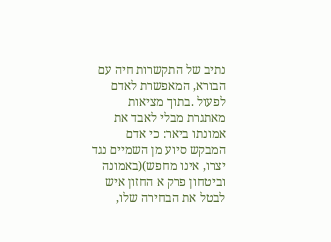נתיב של התקשרות חיה עם הבורא, המאפשרת לאדם לפעול .בתוך מציאות מאתגרת מבלי לאבד את אמונתו ביאר: כי אדם המבקש סיוע מן השמיים נגד יצרו, אינו מחפש)(באמונה וביטחון פרק א החזון איש לבטל את הבחירה שלו,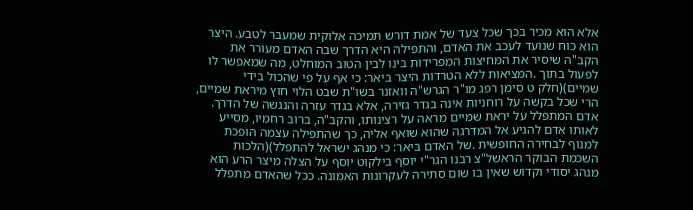אלא הוא מכיר בכך שכל צעד של אמת דורש תמיכה אלוקית שמעבר לטבע. היצר הוא כוח שנועד לעכב את האדם, והתפילה היא הדרך שבה האדם מעורר את הקב"ה שיסיר את המחיצות המפרידות בינו לבין הטוב המוחלט, מה שמאפשר לו לפעול בתוך .המציאות ללא הטרדות היצר ביאר: כי אף על פי שהכול בידי שמיים)(חלק ט סימן רפג מו"ר הגרש"ה וואזנר בשו"ת שבט הלוי חוץ מיראת שמיים, הרי שכל בקשה על רוחניות אינה בגדר גזירה, אלא בגדר עזרה והנגשה של הדרך. אדם המתפלל על יראת שמיים מראה על רצינותו, והקב"ה, ברוב רחמיו, מסייע לאותו אדם להגיע אל המדרגה שהוא שואף אליה, כך שהתפילה עצמה הופכת למנוף לבחירה החופשית .של האדם ביאר: כי מנהג ישראל להתפלל)(הלכות השכמת הבוקר הראשל"צ רבנו הגר"י יוסף בילקוט יוסף על הצלה מיצר הרע הוא מנהג יסודי וקדוש שאין בו שום סתירה לעקרונות האמונה. ככל שהאדם מתפלל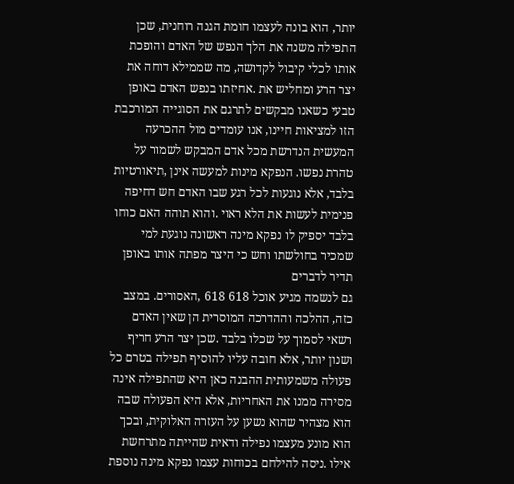יותר, הוא בונה לעצמו חומת הגנה רוחנית, שכן התפילה משנה את הלך הנפש של האדם והופכת אותו לכלי קיבול לקדושה, מה שממילא דוחה את יצר הרע ומחליש את .אחיזתו בנפש האדם באופן טבעי כשאנו מבקשים לתרגם את הסוגייה המורכבת הזו למציאות חיינו, אנו עומדים מול ההכרעה המעשית הנדרשת מכל אדם המבקש לשמור על טהרת נפשו. הנפקא מינות למעשה אינן ,תיאורטיות בלבד, אלא נוגעות לכל רגע שבו האדם חש דחיפה פנימית לעשות את הלא ראוי .והוא תוהה האם כוחו בלבד יספיק לו נפקא מינה ראשונה נוגעת למי שמכיר בחולשתו וחש כי היצר מפתה אותו באופן תדיר לדברים
גם לנשמה מגיע אוכל 618 618 ,האסורים. במצב כזה, ההלכה וההדרכה המוסרית הן שאין האדם רשאי לסמוך על שכלו בלבד .שכן יצר הרע חריף ושנון יותר, אלא חובה עליו להוסיף תפילה בטרם כל פעולה משמעותית ההבנה כאן היא שהתפילה אינה מסירה ממנו את האחריות, אלא היא הפעולה שבה הוא מצהיר שהוא נשען על העזרה האלוקית, ובכך הוא מונע מעצמו נפילה ודאית שהייתה מתרחשת אילו .ניסה להילחם בכוחות עצמו נפקא מינה נוספת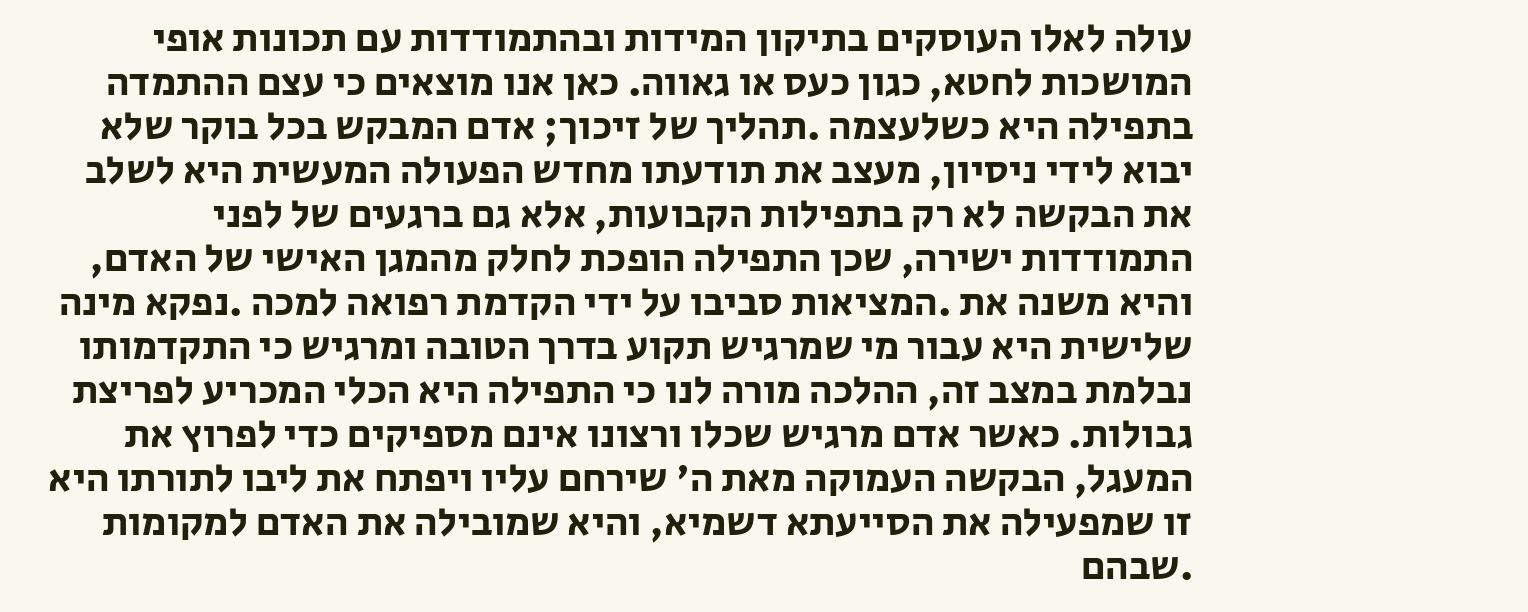עולה לאלו העוסקים בתיקון המידות ובהתמודדות עם תכונות אופי המושכות לחטא, כגון כעס או גאווה. כאן אנו מוצאים כי עצם ההתמדה בתפילה היא כשלעצמה .תהליך של זיכוך; אדם המבקש בכל בוקר שלא יבוא לידי ניסיון, מעצב את תודעתו מחדש הפעולה המעשית היא לשלב את הבקשה לא רק בתפילות הקבועות, אלא גם ברגעים של לפני התמודדות ישירה, שכן התפילה הופכת לחלק מהמגן האישי של האדם, והיא משנה את .המציאות סביבו על ידי הקדמת רפואה למכה .נפקא מינה שלישית היא עבור מי שמרגיש תקוע בדרך הטובה ומרגיש כי התקדמותו נבלמת במצב זה, ההלכה מורה לנו כי התפילה היא הכלי המכריע לפריצת גבולות. כאשר אדם מרגיש שכלו ורצונו אינם מספיקים כדי לפרוץ את המעגל, הבקשה העמוקה מאת ה' שירחם עליו ויפתח את ליבו לתורתו היא זו שמפעילה את הסייעתא דשמיא, והיא שמובילה את האדם למקומות .שבהם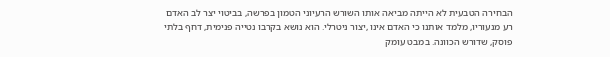הבחירה הטבעית לא הייתה מביאה אותו השורש הרעיוני הטמון בפרשה, בביטוי יצר לב האדם רע מנעוריו, מלמד אותנו כי האדם אינו ,יצור ניטרלי. הוא נושא בקרבו נטייה פנימית, דחף בלתי פוסק, שדורש הכוונה. במבט עומק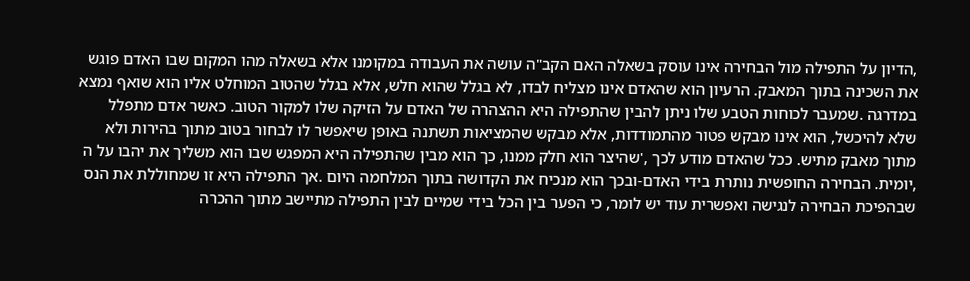,הדיון על התפילה מול הבחירה אינו עוסק בשאלה האם הקב"ה עושה את העבודה במקומנו אלא בשאלה מהו המקום שבו האדם פוגש את השכינה בתוך המאבק. הרעיון הוא שהאדם אינו מצליח לבדו, לא בגלל שהוא חלש, אלא בגלל שהטוב המוחלט אליו הוא שואף נמצא במדרגה .שמעבר לכוחות הטבע שלו ניתן להבין שהתפילה היא ההצהרה של האדם על הזיקה שלו למקור הטוב. כאשר אדם מתפלל שלא להיכשל, הוא אינו מבקש פטור מהתמודדות, אלא מבקש שהמציאות תשתנה באופן שיאפשר לו לבחור בטוב מתוך בהירות ולא מתוך מאבק מתיש. ככל שהאדם מודע לכך ,'שהיצר הוא חלק ממנו, כך הוא מבין שהתפילה היא המפגש שבו הוא משליך את יהבו על ה ,יומית. הבחירה החופשית נותרת בידי האדם-ובכך הוא מנכיח את הקדושה בתוך המלחמה היום .אך התפילה היא זו שמחוללת את הנס שבהפיכת הבחירה לנגישה ואפשרית עוד יש לומר, כי הפער בין הכל בידי שמיים לבין התפילה מתיישב מתוך ההכרה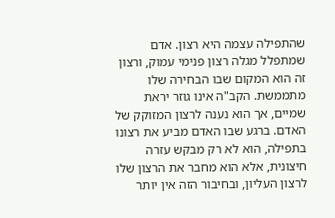שהתפילה עצמה היא רצון. אדם שמתפלל מגלה רצון פנימי עמוק, ורצון זה הוא המקום שבו הבחירה שלו מתממשת. הקב"ה אינו גוזר יראת שמיים, אך הוא נענה לרצון המזוקק של האדם. ברגע שבו האדם מביע את רצונו בתפילה, הוא לא רק מבקש עזרה חיצונית, אלא הוא מחבר את הרצון שלו לרצון העליון, ובחיבור הזה אין יותר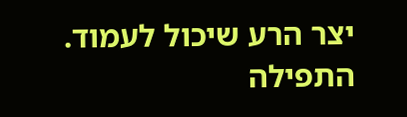יצר הרע שיכול לעמוד. התפילה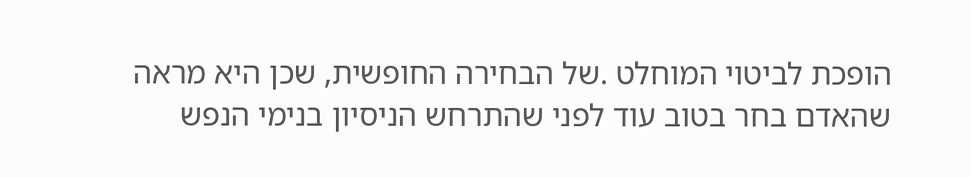הופכת לביטוי המוחלט .של הבחירה החופשית, שכן היא מראה שהאדם בחר בטוב עוד לפני שהתרחש הניסיון בנימי הנפש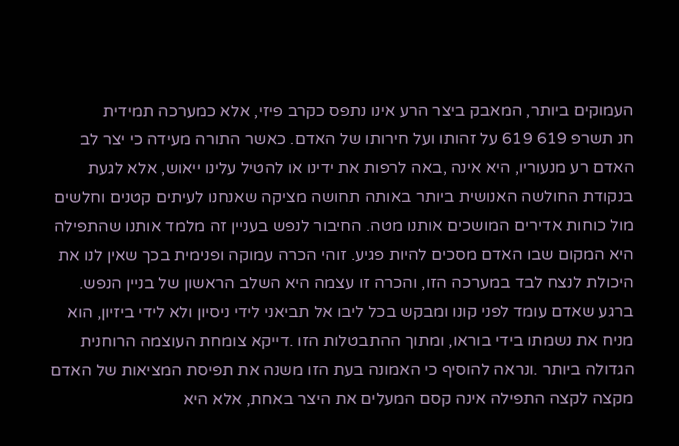העמוקים ביותר, המאבק ביצר הרע אינו נתפס כקרב פיזי, אלא כמערכה תמידית
חנ תשרפ 619 619 על זהותו ועל חירותו של האדם. כאשר התורה מעידה כי יצר לב האדם רע מנעוריו, היא אינה ,באה לרפות את ידינו או להטיל עלינו ייאוש, אלא לגעת בנקודת החולשה האנושית ביותר באותה תחושה מציקה שאנחנו לעיתים קטנים וחלשים מול כוחות אדירים המושכים אותנו מטה. החיבור לנפש בעניין זה מלמד אותנו שהתפילה היא המקום שבו האדם מסכים להיות פגיע. זוהי הכרה עמוקה ופנימית בכך שאין לנו את היכולת לנצח לבד במערכה הזו, והכרה זו עצמה היא השלב הראשון של בניין הנפש. ברגע שאדם עומד לפני קונו ומבקש בכל ליבו אל תביאני לידי ניסיון ולא לידי ביזיון, הוא מניח את נשמתו בידי בוראו, ומתוך ההתבטלות הזו .דייקא צומחת העוצמה הרוחנית הגדולה ביותר .ונראה להוסיף כי האמונה בעת הזו משנה את תפיסת המציאות של האדם מקצה לקצה התפילה אינה קסם המעלים את היצר באחת, אלא היא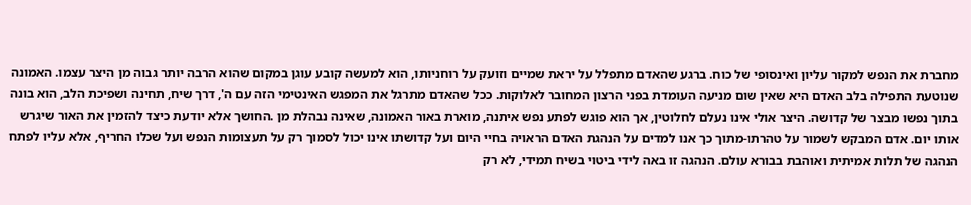מחברת את הנפש למקור עליון ואינסופי של כוח. ברגע שהאדם מתפלל על יראת שמיים וזועק על רוחניותו, הוא למעשה קובע עוגן במקום שהוא הרבה יותר גבוה מן היצר עצמו. האמונה שנוטעת התפילה בלב האדם היא שאין שום מניעה העומדת בפני הרצון המחובר לאלוקות. ככל שהאדם מתרגל את המפגש האינטימי הזה עם ה', דרך שיח, תחינה ושפיכת הלב, הוא בונה בתוך נפשו מבצר של קדושה. היצר אולי אינו נעלם לחלוטין, אך הוא פוגש לפתע נפש איתנה, מוארת באור האמונה, שאינה נבהלת מן .החושך אלא יודעת כיצד להזמין את האור שיגרש אותו יום. אדם המבקש לשמור על טהרתו-מתוך כך אנו למדים על הנהגת האדם הראויה בחיי היום ועל קדושתו אינו יכול לסמוך רק על תעצומות הנפש ועל שכלו החריף, אלא עליו לפתח הנהגה של תלות אמיתית ואוהבת בבורא עולם. הנהגה זו באה לידי ביטוי בשיח תמידי, לא רק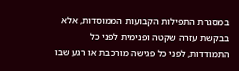במסגרת התפילות הקבועות הממוסדות, אלא בבקשת עזרה שקטה ופנימית לפני כל התמודדות, לפני כל פגישה מורכבת או רגע שבו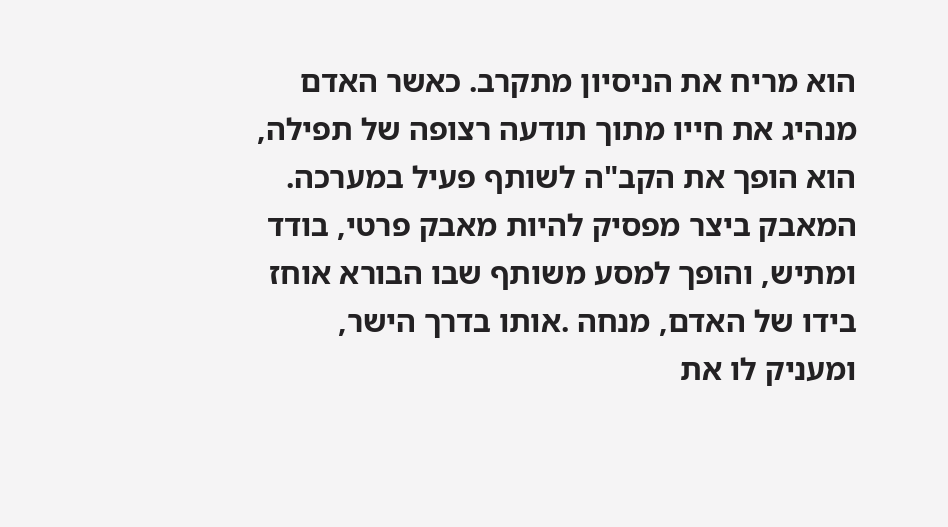הוא מריח את הניסיון מתקרב. כאשר האדם מנהיג את חייו מתוך תודעה רצופה של תפילה, הוא הופך את הקב"ה לשותף פעיל במערכה. המאבק ביצר מפסיק להיות מאבק פרטי, בודד ומתיש, והופך למסע משותף שבו הבורא אוחז בידו של האדם, מנחה .אותו בדרך הישר, ומעניק לו את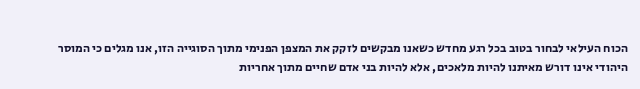הכוח העילאי לבחור בטוב בכל רגע מחדש כשאנו מבקשים לזקק את המצפן הפנימי מתוך הסוגייה הזו, אנו מגלים כי המוסר היהודי אינו דורש מאיתנו להיות מלאכים, אלא להיות בני אדם שחיים מתוך אחריות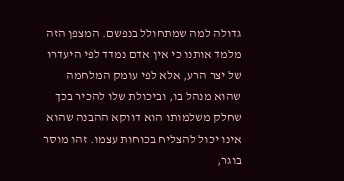גדולה למה שמתחולל בנפשם. המצפן הזה מלמד אותנו כי אין אדם נמדד לפי היעדרו של יצר הרע, אלא לפי עומק המלחמה שהוא מנהל בו, וביכולת שלו להכיר בכך שחלק משלמותו הוא דווקא ההבנה שהוא אינו יכול להצליח בכוחות עצמו. זהו מוסר בוגר,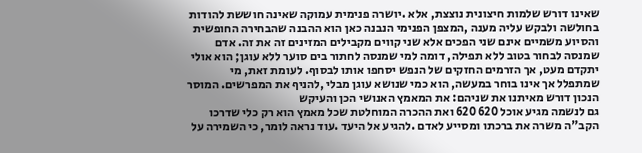שאינו דורש שלמות חיצונית נוצצת, אלא .יושרה פנימית עמוקה שאינה חוששת להודות בחולשה ולבקש עליה מענה ,המצפן הפנימי הנבנה כאן הוא ההבנה שהבחירה החופשית והסיוע משמיים אינם שני הפכים אלא שני קווים מקבילים המזינים זה את זה. אדם שמנסה לבחור בטוב ללא תפילה, דומה למי שמנסה לחתור בים סוער ללא עוגן; הוא אולי יתקדם מעט, אך הזרמים החזקים של הנפש יסחפו אותו לבסוף. לעומת זאת, מי שמתפלל אך אינו בוחר במעשה, הוא כמי שנושא עוגן מבלי ,להניף את המפרשים. המוסר הנכון דורש מאיתנו את שניהם: את המאמץ האנושי הכן והעיקש
גם לנשמה מגיע אוכל 620 620 ואת ההכרה המוחלטת שכל מאמץ הוא רק כלי שדרכו הקב"ה משרה את ברכתו ומסייע לאדם .להגיע אל היעד .עוד נראה לומר, כי השמירה על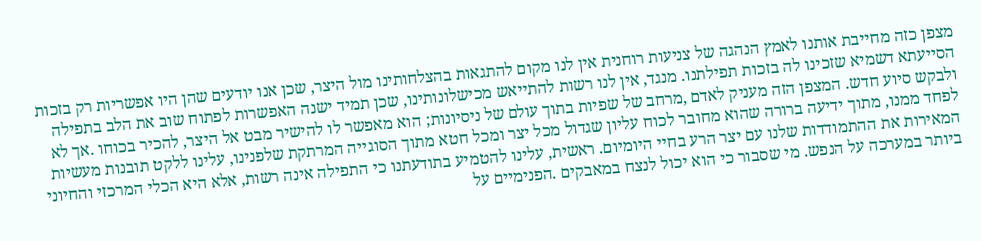מצפן כזה מחייבת אותנו לאמץ הנהגה של צניעות רוחנית אין לנו מקום להתגאות בהצלחותינו מול היצר, שכן אנו יודעים שהן היו אפשריות רק בזכות הסייעתא דשמיא שזכינו לה בזכות תפילתנו. מנגד, אין לנו רשות להתייאש מכישלונותינו, שכן תמיד ישנה האפשרות לפתוח שוב את הלב בתפילה ולבקש סיוע חדש. המצפן הזה מעניק לאדם ,מרחב של שפיות בתוך עולם של ניסיונות; הוא מאפשר לו להישיר מבט אל היצר, להכיר בכוחו .אך לא לפחד ממנו, מתוך ידיעה ברורה שהוא מחובר לכוח עליון שגדול מכל יצר ומכל חטא מתוך הסוגייה המרתקת שלפנינו, עלינו ללקט תובנות מעשיות המאירות את ההתמודדות שלנו עם יצר הרע בחיי היומיום. ראשית, עלינו להטמיע בתודעתנו כי התפילה אינה רשות, אלא היא הכלי המרכזי והחיוני ביותר במערכה על הנפש. מי שסבור כי הוא יכול לנצח במאבקים .הפנימיים על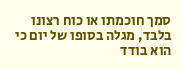סמך חוכמתו או כוח רצונו בלבד, מגלה בסופו של יום כי הוא בודד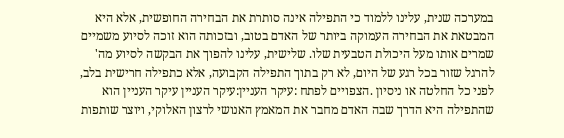במערכה שנית, עלינו ללמוד כי התפילה אינה סותרת את הבחירה החופשית, אלא היא המבטאת את הבחירה העמוקה ביותר של האדם בטוב, ובזכותה הוא זוכה לסיוע משמיים שמרים אותו מעל היכולת הטבעית שלו. שלישית, עלינו להפוך את הבקשה לסיוע מה' להרגל שזור בכל רגע של היום, לא רק בתוך התפילה הקבועה, אלא כתפילה חרישית בלב, לפני כל החלטה או ניסיון .הצפויים לפתח :עיקר העניין:עיקר העניין עיקר העניין הוא שהתפילה היא הדרך שבה האדם מחבר את המאמץ האנושי לרצון האלוקי, ויוצר שותפות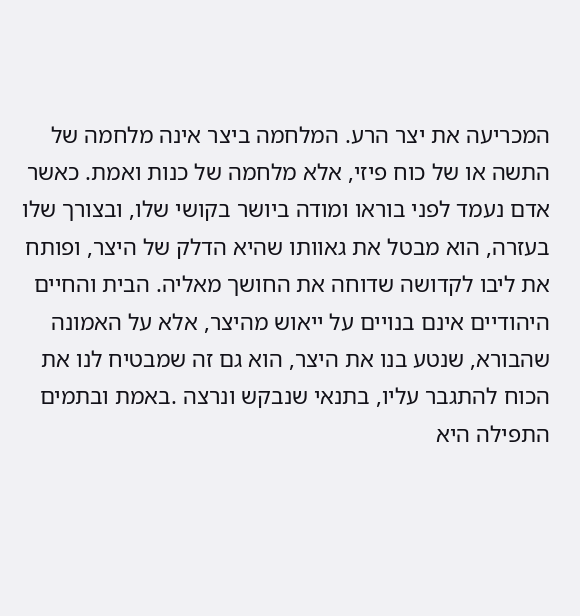המכריעה את יצר הרע. המלחמה ביצר אינה מלחמה של התשה או של כוח פיזי, אלא מלחמה של כנות ואמת. כאשר אדם נעמד לפני בוראו ומודה ביושר בקושי שלו, ובצורך שלו בעזרה, הוא מבטל את גאוותו שהיא הדלק של היצר, ופותח את ליבו לקדושה שדוחה את החושך מאליה. הבית והחיים היהודיים אינם בנויים על ייאוש מהיצר, אלא על האמונה שהבורא, שנטע בנו את היצר, הוא גם זה שמבטיח לנו את הכוח להתגבר עליו, בתנאי שנבקש ונרצה .באמת ובתמים התפילה היא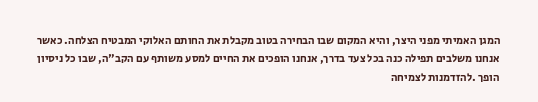המגן האמיתי מפני היצר, והיא המקום שבו הבחירה בטוב מקבלת את החותם האלוקי המבטיח הצלחה. כאשר אנחנו משלבים תפילה כנה בכל צעד בדרך, אנחנו הופכים את החיים למסע משותף עם הקב"ה, שבו כל ניסיון הופך .להזדמנות לצמיחה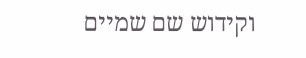וקידוש שם שמיים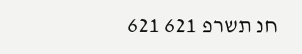חנ תשרפ 621 621